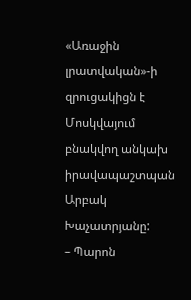«Առաջին լրատվական»-ի զրուցակիցն է Մոսկվայում բնակվող անկախ իրավապաշտպան Արբակ Խաչատրյանը:
– Պարոն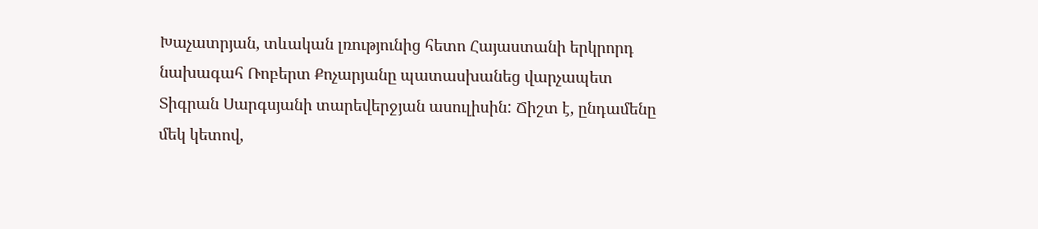Խաչատրյան, տևական լռությունից հետո Հայաստանի երկրորդ նախագահ Ռոբերտ Քոչարյանը պատասխանեց վարչապետ Տիգրան Սարգսյանի տարեվերջյան ասուլիսին: Ճիշտ է, ընդամենը մեկ կետով,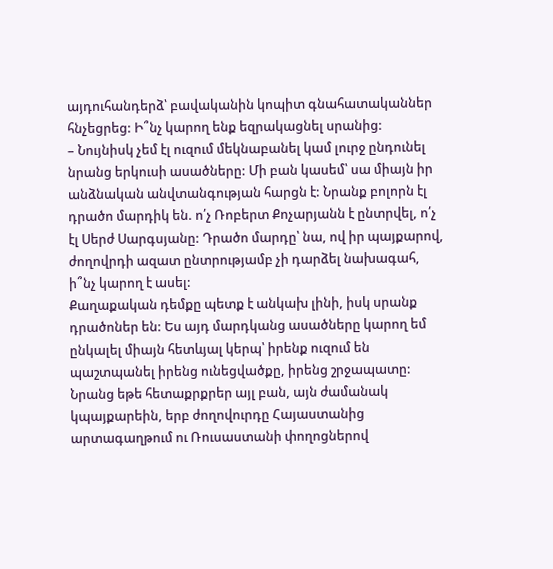այդուհանդերձ՝ բավականին կոպիտ գնահատականներ հնչեցրեց: Ի՞նչ կարող ենք եզրակացնել սրանից:
– Նույնիսկ չեմ էլ ուզում մեկնաբանել կամ լուրջ ընդունել նրանց երկուսի ասածները: Մի բան կասեմ՝ սա միայն իր անձնական անվտանգության հարցն է: Նրանք բոլորն էլ դրածո մարդիկ են. ո՛չ Ռոբերտ Քոչարյանն է ընտրվել, ո՛չ էլ Սերժ Սարգսյանը: Դրածո մարդը՝ նա, ով իր պայքարով, ժողովրդի ազատ ընտրությամբ չի դարձել նախագահ, ի՞նչ կարող է ասել:
Քաղաքական դեմքը պետք է անկախ լինի, իսկ սրանք դրածոներ են: Ես այդ մարդկանց ասածները կարող եմ ընկալել միայն հետևյալ կերպ՝ իրենք ուզում են պաշտպանել իրենց ունեցվածքը, իրենց շրջապատը: Նրանց եթե հետաքրքրեր այլ բան, այն ժամանակ կպայքարեին, երբ ժողովուրդը Հայաստանից արտագաղթում ու Ռուսաստանի փողոցներով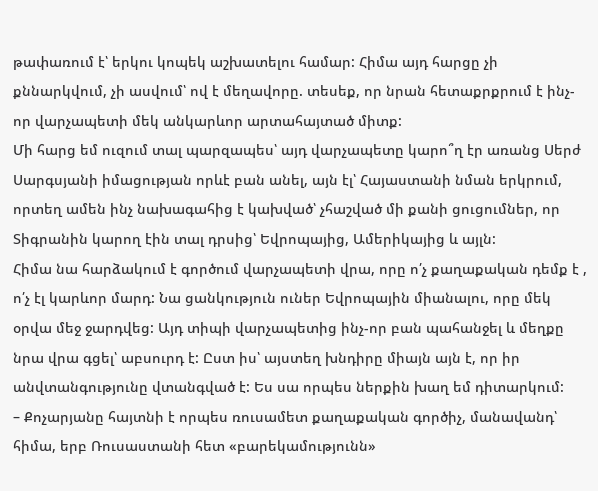թափառում է՝ երկու կոպեկ աշխատելու համար: Հիմա այդ հարցը չի քննարկվում, չի ասվում՝ ով է մեղավորը. տեսեք, որ նրան հետաքրքրում է ինչ-որ վարչապետի մեկ անկարևոր արտահայտած միտք:
Մի հարց եմ ուզում տալ պարզապես՝ այդ վարչապետը կարո՞ղ էր առանց Սերժ Սարգսյանի իմացության որևէ բան անել, այն էլ՝ Հայաստանի նման երկրում, որտեղ ամեն ինչ նախագահից է կախված՝ չհաշված մի քանի ցուցումներ, որ Տիգրանին կարող էին տալ դրսից՝ Եվրոպայից, Ամերիկայից և այլն:
Հիմա նա հարձակում է գործում վարչապետի վրա, որը ո՛չ քաղաքական դեմք է , ո՛չ էլ կարևոր մարդ: Նա ցանկություն ուներ Եվրոպային միանալու, որը մեկ օրվա մեջ ջարդվեց: Այդ տիպի վարչապետից ինչ-որ բան պահանջել և մեղքը նրա վրա գցել՝ աբսուրդ է: Ըստ իս՝ այստեղ խնդիրը միայն այն է, որ իր անվտանգությունը վտանգված է: Ես սա որպես ներքին խաղ եմ դիտարկում:
– Քոչարյանը հայտնի է որպես ռուսամետ քաղաքական գործիչ, մանավանդ՝ հիմա, երբ Ռուսաստանի հետ «բարեկամությունն»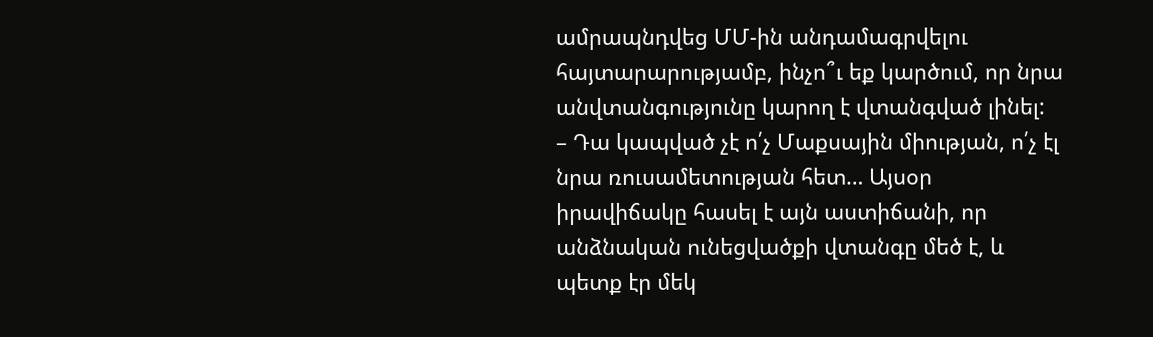ամրապնդվեց ՄՄ-ին անդամագրվելու հայտարարությամբ, ինչո՞ւ եք կարծում, որ նրա անվտանգությունը կարող է վտանգված լինել:
– Դա կապված չէ ո՛չ Մաքսային միության, ո՛չ էլ նրա ռուսամետության հետ… Այսօր իրավիճակը հասել է այն աստիճանի, որ անձնական ունեցվածքի վտանգը մեծ է, և պետք էր մեկ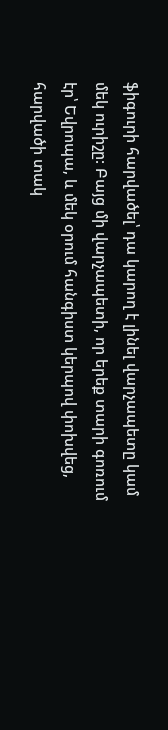ֆիգուրի հարվածել՝ դա կարող է լինել վարչապետը կամ մեկ ուրիշը: Բայց մի վարչապետի, որ երեք տարի գոռում էր՝ Եվրոպա, և մեկ օրում հանգիստ կերպով փոխվեց, հարվածի տակ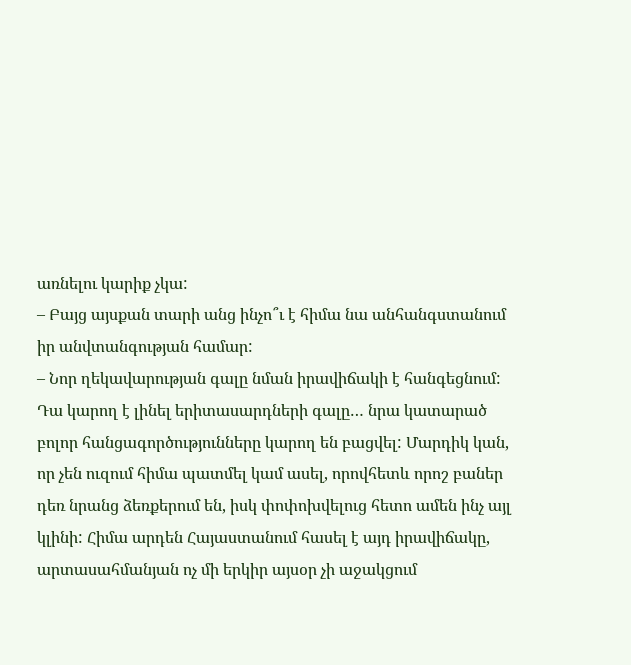առնելու կարիք չկա:
– Բայց այսքան տարի անց ինչո՞ւ է հիմա նա անհանգստանում իր անվտանգության համար:
– Նոր ղեկավարության գալը նման իրավիճակի է հանգեցնում: Դա կարող է լինել երիտասարդների գալը… նրա կատարած բոլոր հանցագործությունները կարող են բացվել: Մարդիկ կան, որ չեն ուզում հիմա պատմել կամ ասել, որովհետև որոշ բաներ դեռ նրանց ձեռքերում են, իսկ փոփոխվելուց հետո ամեն ինչ այլ կլինի: Հիմա արդեն Հայաստանում հասել է այդ իրավիճակը, արտասահմանյան ոչ մի երկիր այսօր չի աջակցում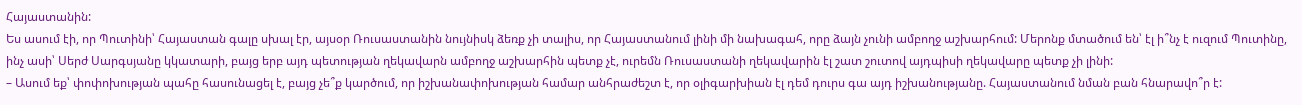Հայաստանին:
Ես ասում էի, որ Պուտինի՝ Հայաստան գալը սխալ էր, այսօր Ռուսաստանին նույնիսկ ձեռք չի տալիս, որ Հայաստանում լինի մի նախագահ, որը ձայն չունի ամբողջ աշխարհում: Մերոնք մտածում են՝ էլ ի՞նչ է ուզում Պուտինը, ինչ ասի՝ Սերժ Սարգսյանը կկատարի, բայց երբ այդ պետության ղեկավարն ամբողջ աշխարհին պետք չէ, ուրեմն Ռուսաստանի ղեկավարին էլ շատ շուտով այդպիսի ղեկավարը պետք չի լինի:
– Ասում եք՝ փոփոխության պահը հասունացել է, բայց չե՞ք կարծում, որ իշխանափոխության համար անհրաժեշտ է, որ օլիգարխիան էլ դեմ դուրս գա այդ իշխանությանը. Հայաստանում նման բան հնարավո՞ր է: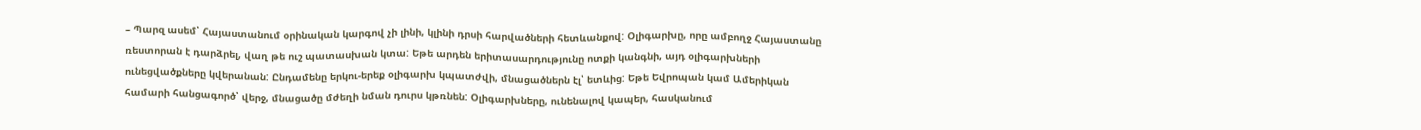– Պարզ ասեմ՝ Հայաստանում օրինական կարգով չի լինի, կլինի դրսի հարվածների հետևանքով: Օլիգարխը, որը ամբողջ Հայաստանը ռեստորան է դարձրել, վաղ թե ուշ պատասխան կտա: Եթե արդեն երիտասարդությունը ոտքի կանգնի, այդ օլիգարխների ունեցվածքները կվերանան: Ընդամենը երկու-երեք օլիգարխ կպատժվի, մնացածներն էլ՝ ետևից: Եթե Եվրոպան կամ Ամերիկան համարի հանցագործ՝ վերջ, մնացածը մժեղի նման դուրս կթռնեն: Օլիգարխները, ունենալով կապեր, հասկանում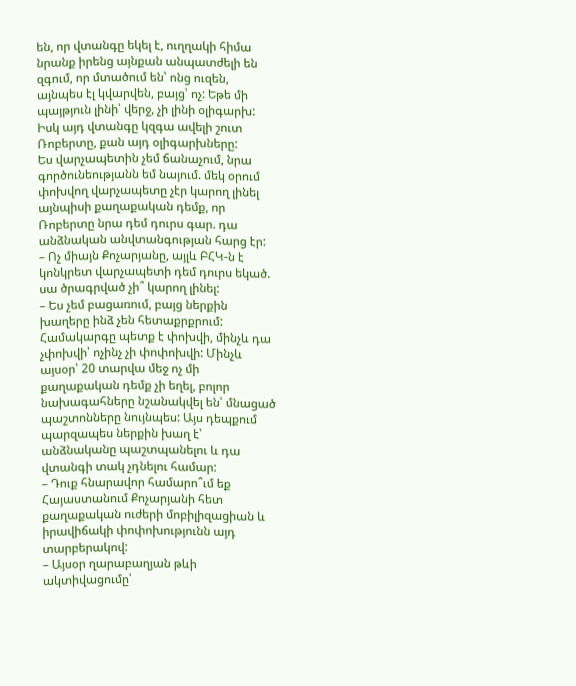են, որ վտանգը եկել է, ուղղակի հիմա նրանք իրենց այնքան անպատժելի են զգում, որ մտածում են՝ ոնց ուզեն, այնպես էլ կվարվեն, բայց՝ ոչ: Եթե մի պայթյուն լինի՝ վերջ, չի լինի օլիգարխ: Իսկ այդ վտանգը կզգա ավելի շուտ Ռոբերտը, քան այդ օլիգարխները:
Ես վարչապետին չեմ ճանաչում, նրա գործունեությանն եմ նայում. մեկ օրում փոխվող վարչապետը չէր կարող լինել այնպիսի քաղաքական դեմք, որ Ռոբերտը նրա դեմ դուրս գար. դա անձնական անվտանգության հարց էր:
– Ոչ միայն Քոչարյանը, այլև ԲՀԿ-ն է կոնկրետ վարչապետի դեմ դուրս եկած. սա ծրագրված չի՞ կարող լինել:
– Ես չեմ բացառում, բայց ներքին խաղերը ինձ չեն հետաքրքրում:
Համակարգը պետք է փոխվի, մինչև դա չփոխվի՝ ոչինչ չի փոփոխվի: Մինչև այսօր՝ 20 տարվա մեջ ոչ մի քաղաքական դեմք չի եղել, բոլոր նախագահները նշանակվել են՝ մնացած պաշտոնները նույնպես: Այս դեպքում պարզապես ներքին խաղ է՝ անձնականը պաշտպանելու և դա վտանգի տակ չդնելու համար:
– Դուք հնարավոր համարո՞ւմ եք Հայաստանում Քոչարյանի հետ քաղաքական ուժերի մոբիլիզացիան և իրավիճակի փոփոխությունն այդ տարբերակով:
– Այսօր ղարաբաղյան թևի ակտիվացումը՝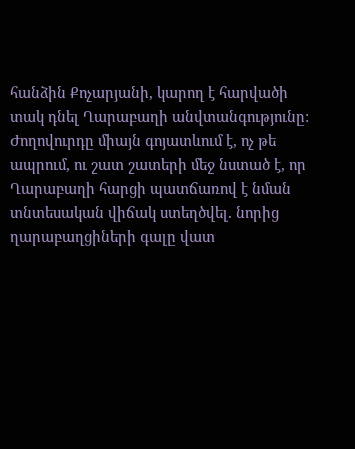հանձին Քոչարյանի, կարող է հարվածի տակ դնել Ղարաբաղի անվտանգությունը: Ժողովուրդը միայն գոյատևում է, ոչ թե ապրում, ու շատ շատերի մեջ նստած է, որ Ղարաբաղի հարցի պատճառով է նման տնտեսական վիճակ ստեղծվել. նորից ղարաբաղցիների գալը վատ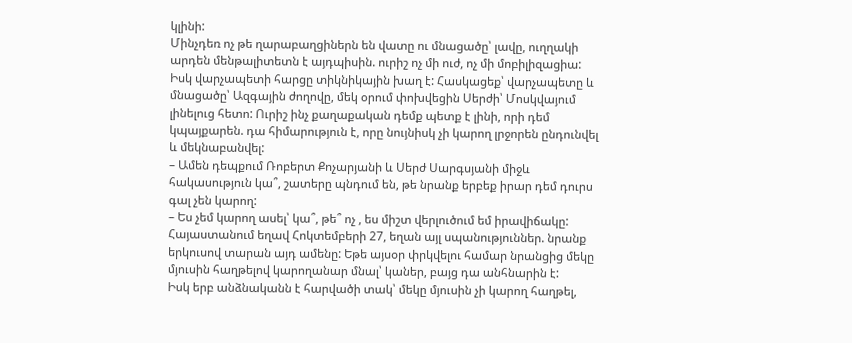կլինի:
Մինչդեռ ոչ թե ղարաբաղցիներն են վատը ու մնացածը՝ լավը, ուղղակի արդեն մենթալիտետն է այդպիսին. ուրիշ ոչ մի ուժ, ոչ մի մոբիլիզացիա:
Իսկ վարչապետի հարցը տիկնիկային խաղ է: Հասկացեք՝ վարչապետը և մնացածը՝ Ազգային ժողովը, մեկ օրում փոխվեցին Սերժի՝ Մոսկվայում լինելուց հետո: Ուրիշ ինչ քաղաքական դեմք պետք է լինի, որի դեմ կպայքարեն. դա հիմարություն է, որը նույնիսկ չի կարող լրջորեն ընդունվել և մեկնաբանվել:
– Ամեն դեպքում Ռոբերտ Քոչարյանի և Սերժ Սարգսյանի միջև հակասություն կա՞, շատերը պնդում են, թե նրանք երբեք իրար դեմ դուրս գալ չեն կարող:
– Ես չեմ կարող ասել՝ կա՞, թե՞ ոչ , ես միշտ վերլուծում եմ իրավիճակը:
Հայաստանում եղավ Հոկտեմբերի 27, եղան այլ սպանություններ. նրանք երկուսով տարան այդ ամենը: Եթե այսօր փրկվելու համար նրանցից մեկը մյուսին հաղթելով կարողանար մնալ՝ կաներ, բայց դա անհնարին է:
Իսկ երբ անձնականն է հարվածի տակ՝ մեկը մյուսին չի կարող հաղթել,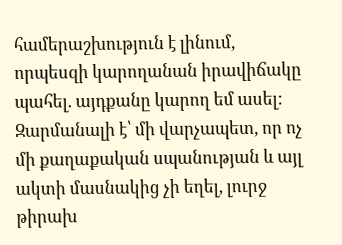համերաշխություն է լինում, որպեսզի կարողանան իրավիճակը պահել. այդքանը կարող եմ ասել: Զարմանալի է՝ մի վարչապետ, որ ոչ մի քաղաքական սպանության և այլ ակտի մասնակից չի եղել, լուրջ թիրախ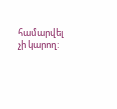համարվել չի կարող: